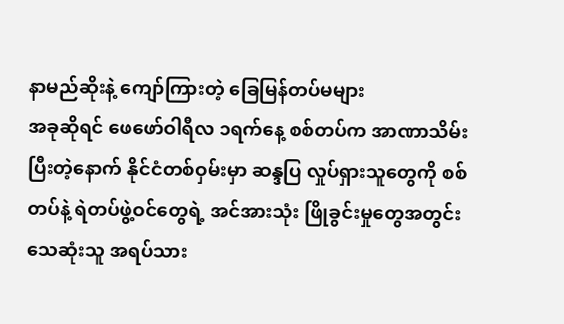နာမည်ဆိုးနဲ့ ကျော်ကြားတဲ့ ခြေမြန်တပ်မများ
အခုဆိုရင် ဖေဖော်ဝါရီလ ၁ရက်နေ့ စစ်တပ်က အာဏာသိမ်းပြီးတဲ့နောက် နိုင်ငံတစ်ဝှမ်းမှာ ဆန္ဒပြ လှုပ်ရှားသူတွေကို စစ်တပ်နဲ့ ရဲတပ်ဖွဲ့ဝင်တွေရဲ့ အင်အားသုံး ဖြိုခွင်းမှုတွေအတွင်း သေဆုံးသူ အရပ်သား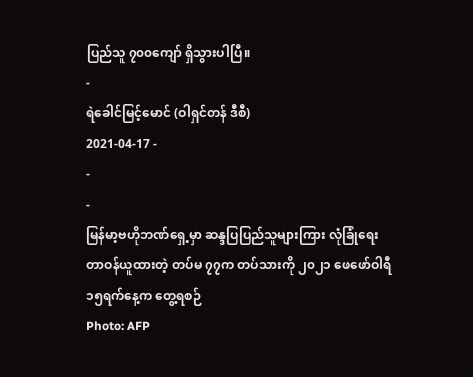ပြည်သူ ၇၀၀ကျော် ရှိသွားပါပြီ။
-
ရဲခေါင်မြင့်မောင် (ဝါရှင်တန် ဒီစီ)
2021-04-17 -
-
-
မြန်မာ့ဗဟိုဘဏ်ရှေ့မှာ ဆန္ဒပြပြည်သူများကြား လုံခြုံရေးတာဝန်ယူထားတဲ့ တပ်မ ၇၇က တပ်သားကို ၂၀၂၁ ဖေဖော်ဝါရီ ၁၅ရက်နေ့က တွေ့ရစဉ်
Photo: AFP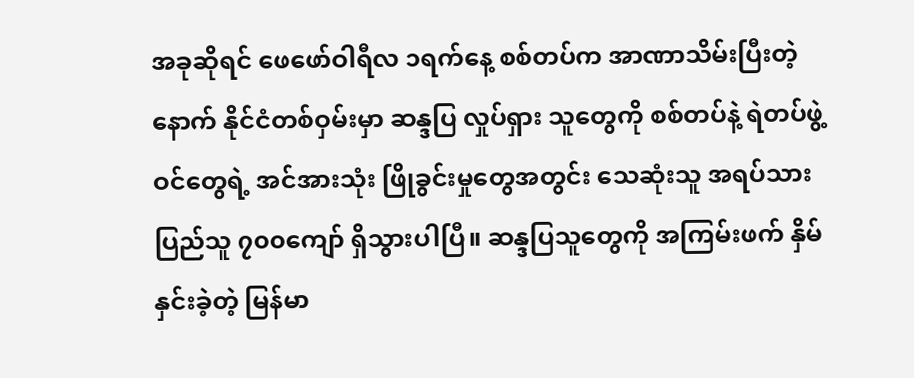အခုဆိုရင် ဖေဖော်ဝါရီလ ၁ရက်နေ့ စစ်တပ်က အာဏာသိမ်းပြီးတဲ့နောက် နိုင်ငံတစ်ဝှမ်းမှာ ဆန္ဒပြ လှုပ်ရှား သူတွေကို စစ်တပ်နဲ့ ရဲတပ်ဖွဲ့ဝင်တွေရဲ့ အင်အားသုံး ဖြိုခွင်းမှုတွေအတွင်း သေဆုံးသူ အရပ်သား ပြည်သူ ၇၀၀ကျော် ရှိသွားပါပြီ။ ဆန္ဒပြသူတွေကို အကြမ်းဖက် နှိမ်နှင်းခဲ့တဲ့ မြန်မာ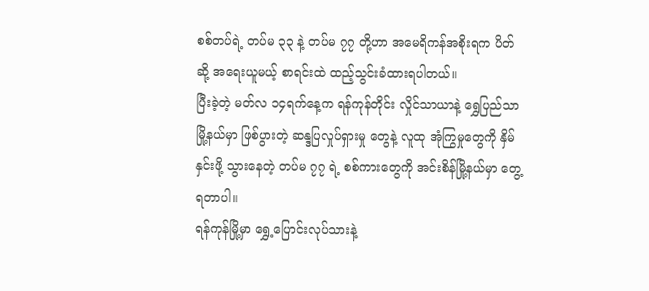စစ်တပ်ရဲ့ တပ်မ ၃၃ နဲ့ တပ်မ ၇၇ တို့ဟာ အမေရိကန်အစိုးရက ပိတ်ဆို့ အရေးယူမယ့် စာရင်းထဲ ထည့်သွင်းခံထားရပါတယ်။
ပြီးခဲ့တဲ့ မတ်လ ၁၄ရက်နေ့က ရန်ကုန်တိုင်း လှိုင်သာယာနဲ့ ရွှေပြည်သာမြို့နယ်မှာ ဖြစ်ပွားတဲ့ ဆန္ဒပြလှုပ်ရှားမှု တွေနဲ့ လူထု အုံကြွမှုတွေကို နှိမ်နှင်းဖို့ သွားနေတဲ့ တပ်မ ၇၇ ရဲ့ စစ်ကားတွေကို အင်းစိန်မြို့နယ်မှာ တွေ့ရတာပါ။
ရန်ကုန်မြို့မှာ ရွှေ့ပြောင်းလုပ်သားနဲ့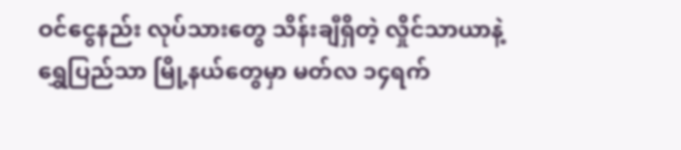ဝင်ငွေနည်း လုပ်သားတွေ သိန်းချီရှိတဲ့ လှိုင်သာယာနဲ့ ရွှေပြည်သာ မြို့နယ်တွေမှာ မတ်လ ၁၄ရက်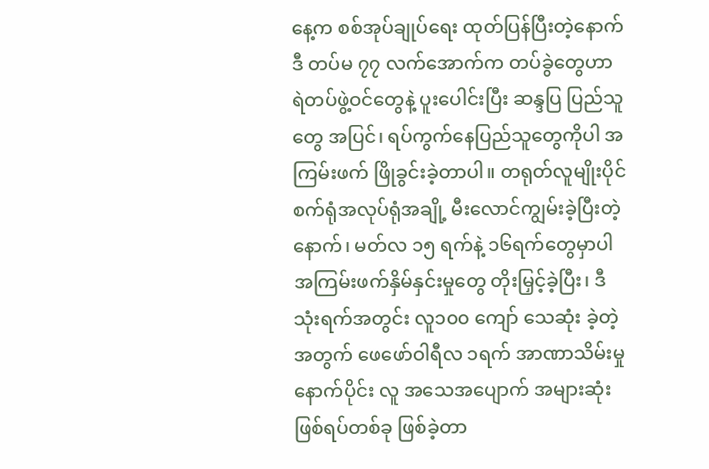နေ့က စစ်အုပ်ချုပ်ရေး ထုတ်ပြန်ပြီးတဲ့နောက် ဒီ တပ်မ ၇၇ လက်အောက်က တပ်ခွဲတွေဟာ ရဲတပ်ဖွဲ့ဝင်တွေနဲ့ ပူးပေါင်းပြီး ဆန္ဒပြ ပြည်သူတွေ အပြင်၊ ရပ်ကွက်နေပြည်သူတွေကိုပါ အကြမ်းဖက် ဖြိုခွင်းခဲ့တာပါ။ တရုတ်လူမျိုးပိုင် စက်ရုံအလုပ်ရုံအချို့ မီးလောင်ကျွမ်းခဲ့ပြီးတဲ့နောက်၊ မတ်လ ၁၅ ရက်နဲ့ ၁၆ရက်တွေမှာပါ အကြမ်းဖက်နှိမ်နှင်းမှုတွေ တိုးမြှင့်ခဲ့ပြီး၊ ဒီသုံးရက်အတွင်း လူ၁၀၀ ကျော် သေဆုံး ခဲ့တဲ့အတွက် ဖေဖော်ဝါရီလ ၁ရက် အာဏာသိမ်းမှုနောက်ပိုင်း လူ အသေအပျောက် အများဆုံး ဖြစ်ရပ်တစ်ခု ဖြစ်ခဲ့တာ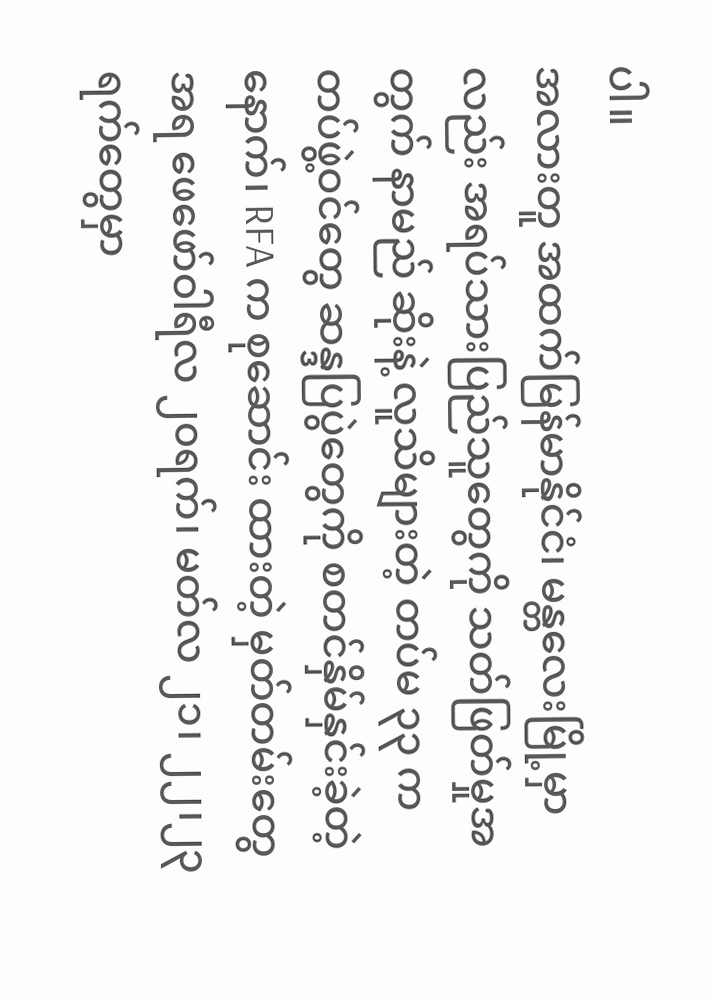ပါ။
အလားတူ အထက်မြန်မာနိုင်ငံ၊ မန္တလေးမြို့မှာလည်း အရပ်သားပြည်သူတွေကို သတ်ဖြတ်မှုအတွက် နာမည် ဆိုးနဲ့ လူသိများတဲ့ တပ်မ ၃၃ က တပ်ဖွဲ့ဝင်တွေ ဆန္ဒပြပွဲတွေကို စတင်နှိမ်နှင်းခဲ့တဲ့နောက်၊ RFA က စုဆောင်း ထားတဲ့ မှတ်တမ်းတွေအရ ဖေဖော်ဝါရီလ ၂၀ရက်၊ မတ်လ ၂၁၊ ၂၂၊၂၃ ရက်တွေမှာ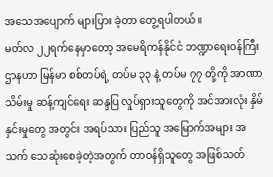အသေအပျောက် များပြား ခဲ့တာ တွေ့ရပါတယ်။
မတ်လ ၂၂ရက်နေမှာတော့ အမေရိကန်နိုင်ငံ ဘဏ္ဍာရေးဝန်ကြီးဌာနဟာ မြန်မာ စစ်တပ်ရဲ့ တပ်မ ၃၃ နဲ့ တပ်မ ၇၇ တို့ကို အာဏာသိမ်းမှု ဆန့်ကျင်ရေး ဆန္ဒပြ လှုပ်ရှားသူတွေကို အင်အားလုံး နှိမ်နှင်းမှုတွေ အတွင်း အရပ်သား ပြည်သူ အမြောက်အများ အသက် သေဆုံးစေခဲ့တဲ့အတွက် တာဝန်ရှိသူတွေ အဖြစ်သတ်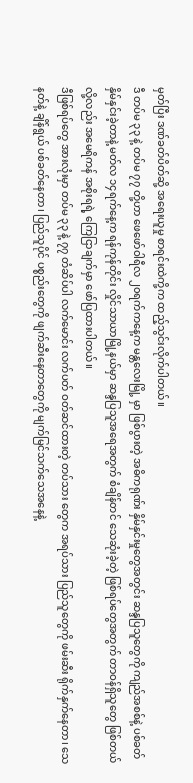မှတ်ပြီး ဒဏ်ခတ်ပိတ်ဆို့ အရေးယူမှု စာရင်းထဲကို့က ထည့်သွင်းလိုက်ပါတယ်။
ဒီ တပ်မ ၃၃ နဲ့ တပ်မ ၇၇ တို့ဟာ ဖေဖော်ဝါရီလ ၂၀ရက်ကနေ့က မန္တလေးမြို့ မှာ ဖြစ်ပွားတဲ့ အဓိကရုဏ်း နှိမ်နှင်းမှုတွေအတွင်း ဆန္ဒပြသူတွေကို ကျည်အစစ်နဲ့ ပစ်ခတ်နှိမ်နှင်းခဲ့တာနဲ့ မတ်လ ၁၄ရက်နေ့က ရန်ကုန်တိုင်း လှိုင်သာယာမြို့နယ်မှာ ဆန္ဒပြသူအရေအတွက် စံချိန်တင် သေဆုံးခဲ့တဲ့ ဖြစ်ရပ်တွေအတွက် တာဝန်ရှိသူတွေ ဖြစ်တယ်လို့လည်း အမေရိကန် အစိုးရရဲ့ ကြေငြာချက်မှာ ဖော်ပြထားပါတယ်။
ဒီဖြစ်ရပ်တွေ အားလုံးမှာ တပ်မ ၃၃ နဲ့ ၇၇ တံဆိပ်ပါ လက်မောင်း လက်ပတ် ဝတ်ဆင်ထားတဲ့ တပ်သား တွေက အရပ်သား ပြည်သူတွေကို ဖမ်းဆီး ရိုက်နှက်နေတာ၊ သေနတ်နဲ့ ချိန်ရွယ် ပစ်ခတ်နေတာ၊ ပြည်သူပိုင် ပစ္စည်းတွေကို ဖျက်ဆီးနေတာတွေကို မျက်မြင်သက်သေအနေနဲ့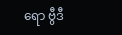ရော ဗွီဒီ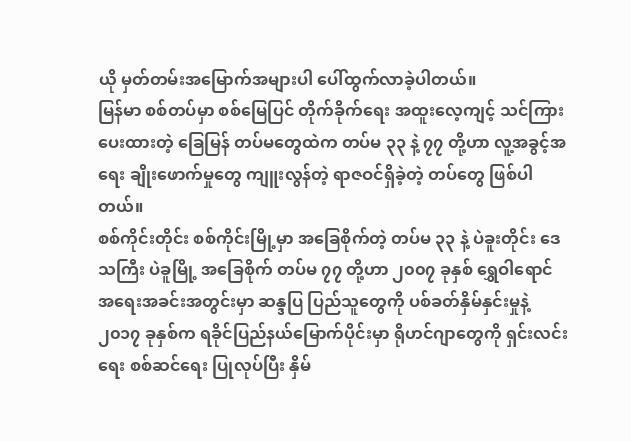ယို မှတ်တမ်းအမြောက်အများပါ ပေါ်ထွက်လာခဲ့ပါတယ်။
မြန်မာ စစ်တပ်မှာ စစ်မြေပြင် တိုက်ခိုက်ရေး အထူးလေ့ကျင့် သင်ကြားပေးထားတဲ့ ခြေမြန် တပ်မတွေထဲက တပ်မ ၃၃ နဲ့ ၇၇ တို့ဟာ လူ့အခွင့်အရေး ချိုးဖောက်မှုတွေ ကျူးလွန်တဲ့ ရာဇဝင်ရှိခဲ့တဲ့ တပ်တွေ ဖြစ်ပါတယ်။
စစ်ကိုင်းတိုင်း စစ်ကိုင်းမြို့မှာ အခြေစိုက်တဲ့ တပ်မ ၃၃ နဲ့ ပဲခူးတိုင်း ဒေသကြီး ပဲခူမြို့ အခြေစိုက် တပ်မ ၇၇ တို့ဟာ ၂၀၀၇ ခုနှစ် ရွှေဝါရောင် အရေးအခင်းအတွင်းမှာ ဆန္ဒပြ ပြည်သူတွေကို ပစ်ခတ်နှိမ်နှင်းမှုနဲ့ ၂၀၁၇ ခုနှစ်က ရခိုင်ပြည်နယ်မြောက်ပိုင်းမှာ ရိုဟင်ဂျာတွေကို ရှင်းလင်းရေး စစ်ဆင်ရေး ပြုလုပ်ပြီး နှိမ်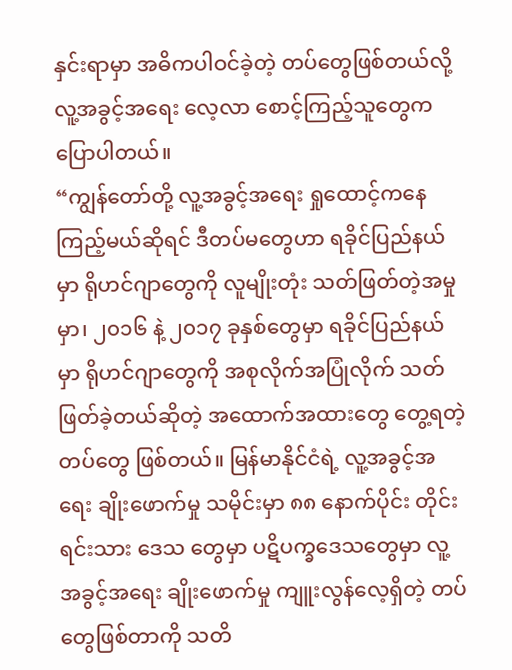နှင်းရာမှာ အဓိကပါဝင်ခဲ့တဲ့ တပ်တွေဖြစ်တယ်လို့ လူ့အခွင့်အရေး လေ့လာ စောင့်ကြည့်သူတွေက ပြောပါတယ်။
“ကျွန်တော်တို့ လူ့အခွင့်အရေး ရှုထောင့်ကနေ ကြည့်မယ်ဆိုရင် ဒီတပ်မတွေဟာ ရခိုင်ပြည်နယ်မှာ ရိုဟင်ဂျာတွေကို လူမျိုးတုံး သတ်ဖြတ်တဲ့အမှုမှာ၊ ၂၀၁၆ နဲ့ ၂၀၁၇ ခုနှစ်တွေမှာ ရခိုင်ပြည်နယ်မှာ ရိုဟင်ဂျာတွေကို အစုလိုက်အပြုံလိုက် သတ်ဖြတ်ခဲ့တယ်ဆိုတဲ့ အထောက်အထားတွေ တွေ့ရတဲ့ တပ်တွေ ဖြစ်တယ်။ မြန်မာနိုင်ငံရဲ့ လူ့အခွင့်အရေး ချိုးဖောက်မှု သမိုင်းမှာ ၈၈ နောက်ပိုင်း တိုင်းရင်းသား ဒေသ တွေမှာ ပဋိပက္ခဒေသတွေမှာ လူ့အခွင့်အရေး ချိုးဖောက်မှု ကျူးလွန်လေ့ရှိတဲ့ တပ်တွေဖြစ်တာကို သတိ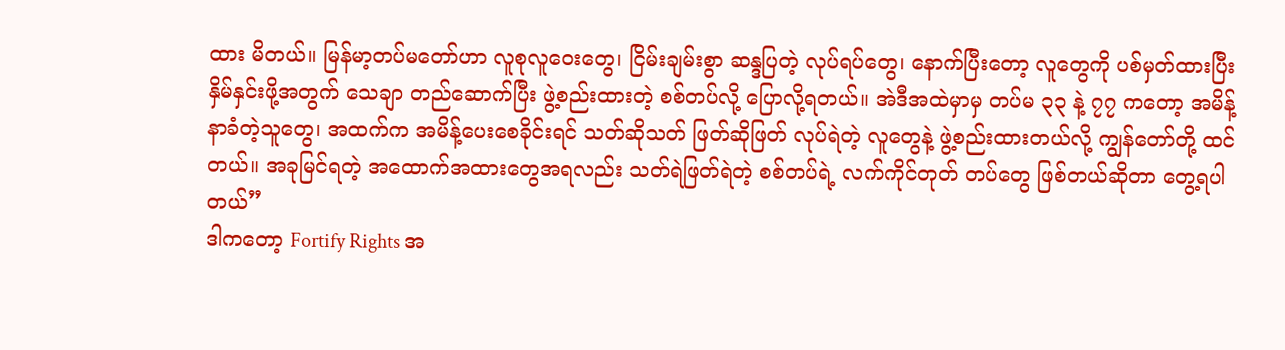ထား မိတယ်။ မြန်မာ့တပ်မတော်ဟာ လူစုလူဝေးတွေ၊ ငြိမ်းချမ်းစွာ ဆန္ဒပြတဲ့ လုပ်ရပ်တွေ၊ နောက်ပြီးတော့ လူတွေကို ပစ်မှတ်ထားပြီး နှိမ်နှင်းဖို့အတွက် သေချာ တည်ဆောက်ပြီး ဖွဲ့စည်းထားတဲ့ စစ်တပ်လို့ ပြောလို့ရတယ်။ အဲဒီအထဲမှာမှ တပ်မ ၃၃ နဲ့ ၇၇ ကတော့ အမိန့်နာခံတဲ့သူတွေ၊ အထက်က အမိန့်ပေးစေခိုင်းရင် သတ်ဆိုသတ် ဖြတ်ဆိုဖြတ် လုပ်ရဲတဲ့ လူတွေနဲ့ ဖွဲ့စည်းထားတယ်လို့ ကျွန်တော်တို့ ထင်တယ်။ အခုမြင်ရတဲ့ အထောက်အထားတွေအရလည်း သတ်ရဲဖြတ်ရဲတဲ့ စစ်တပ်ရဲ့ လက်ကိုင်တုတ် တပ်တွေ ဖြစ်တယ်ဆိုတာ တွေ့ရပါတယ်”
ဒါကတော့ Fortify Rights အ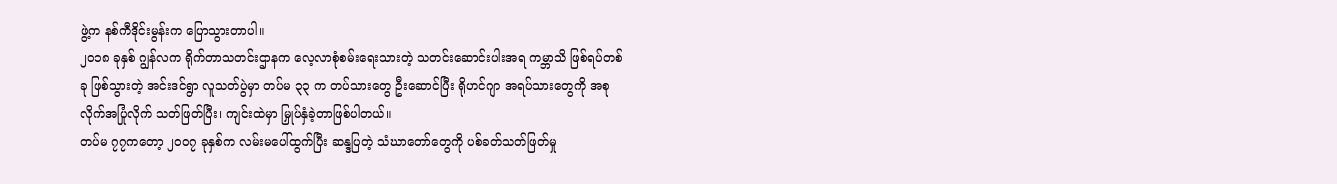ဖွဲ့က နစ်ကီဒိုင်းမွန်းက ပြောသွားတာပါ။
၂၀၁၈ ခုနှစ် ဂျွန်လက ရိုက်တာသတင်းဌာနက လေ့လာစုံစမ်းရေးသားတဲ့ သတင်းဆောင်းပါးအရ ကမ္ဘာသိ ဖြစ်ရပ်တစ်ခု ဖြစ်သွားတဲ့ အင်းဒင်ရွာ လူသတ်ပွဲမှာ တပ်မ ၃၃ က တပ်သားတွေ ဦးဆောင်ပြီး ရိုဟင်ဂျာ အရပ်သားတွေကို အစုလိုက်အပြုံလိုက် သတ်ဖြတ်ပြီး၊ ကျင်းထဲမှာ မြှုပ်နှံခဲ့တာဖြစ်ပါတယ်။
တပ်မ ၇၇ကတော့ ၂၀၀၇ ခုနှစ်က လမ်းမပေါ်ထွက်ပြီး ဆန္ဒပြတဲ့ သံဃာတော်တွေကို ပစ်ခတ်သတ်ဖြတ်မှု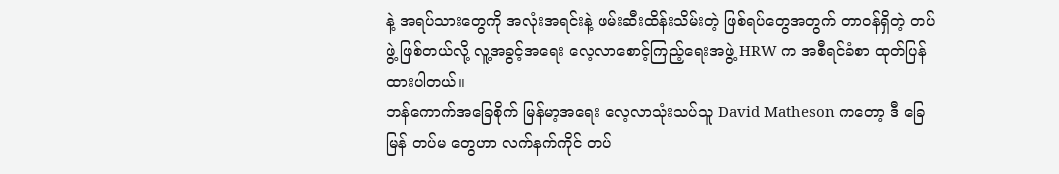နဲ့ အရပ်သားတွေကို အလုံးအရင်းနဲ့ ဖမ်းဆီးထိန်းသိမ်းတဲ့ ဖြစ်ရပ်တွေအတွက် တာဝန်ရှိတဲ့ တပ်ဖွဲ့ ဖြစ်တယ်လို့ လူ့အခွင့်အရေး လေ့လာစောင့်ကြည့်ရေးအဖွဲ့ HRW က အစီရင်ခံစာ ထုတ်ပြန်ထားပါတယ်။
ဘန်ကောက်အခြေစိုက် မြန်မာ့အရေး လေ့လာသုံးသပ်သူ David Matheson ကတော့ ဒီ ခြေမြန် တပ်မ တွေဟာ လက်နက်ကိုင် တပ်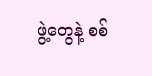ဖွဲ့တွေနဲ့ စစ်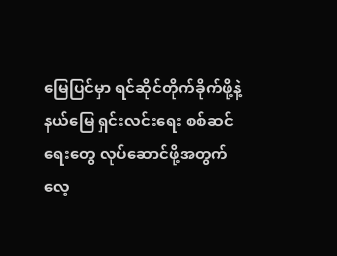မြေပြင်မှာ ရင်ဆိုင်တိုက်ခိုက်ဖို့နဲ့ နယ်မြေ ရှင်းလင်းရေး စစ်ဆင် ရေးတွေ လုပ်ဆောင်ဖို့အတွက် လေ့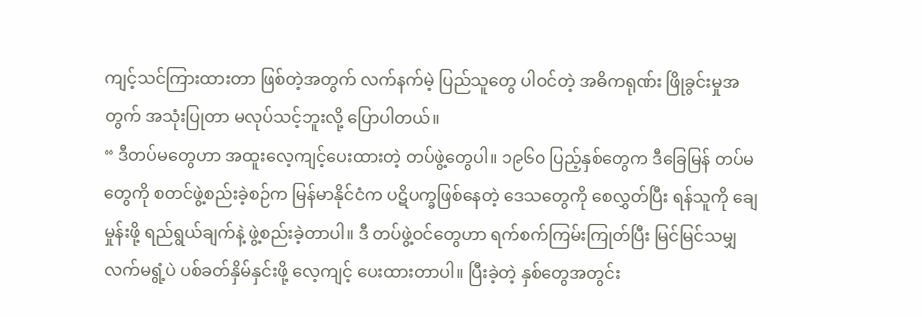ကျင့်သင်ကြားထားတာ ဖြစ်တဲ့အတွက် လက်နက်မဲ့ ပြည်သူတွေ ပါဝင်တဲ့ အဓိကရုဏ်း ဖြိုခွင်းမှုအတွက် အသုံးပြုတာ မလုပ်သင့်ဘူးလို့ ပြောပါတယ်။
“ ဒီတပ်မတွေဟာ အထူးလေ့ကျင့်ပေးထားတဲ့ တပ်ဖွဲ့တွေပါ။ ၁၉၆၀ ပြည့်နှစ်တွေက ဒီခြေမြန် တပ်မ တွေကို စတင်ဖွဲ့စည်းခဲ့စဉ်က မြန်မာနိုင်ငံက ပဋိပက္ခဖြစ်နေတဲ့ ဒေသတွေကို စေလွှတ်ပြီး ရန်သူကို ချေမှုန်းဖို့ ရည်ရွယ်ချက်နဲ့ ဖွဲ့စည်းခဲ့တာပါ။ ဒီ တပ်ဖွဲ့ဝင်တွေဟာ ရက်စက်ကြမ်းကြုတ်ပြီး မြင်မြင်သမျှ လက်မရွံ့ပဲ ပစ်ခတ်နှိမ်နှင်းဖို့ လေ့ကျင့် ပေးထားတာပါ။ ပြီးခဲ့တဲ့ နှစ်တွေအတွင်း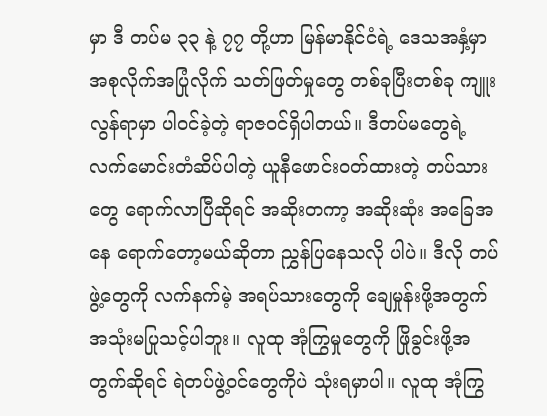မှာ ဒီ တပ်မ ၃၃ နဲ့ ၇၇ တို့ဟာ မြန်မာနိုင်ငံရဲ့ ဒေသအနှံ့မှာ အစုလိုက်အပြုံလိုက် သတ်ဖြတ်မှုတွေ တစ်ခုပြီးတစ်ခု ကျူးလွန်ရာမှာ ပါဝင်ခဲ့တဲ့ ရာဇဝင်ရှိပါတယ်။ ဒီတပ်မတွေရဲ့ လက်မောင်းတံဆိပ်ပါတဲ့ ယူနီဖောင်းဝတ်ထားတဲ့ တပ်သား တွေ ရောက်လာပြီဆိုရင် အဆိုးတကာ့ အဆိုးဆုံး အခြေအနေ ရောက်တော့မယ်ဆိုတာ ညွှန်ပြနေသလို ပါပဲ။ ဒီလို တပ်ဖွဲ့တွေကို လက်နက်မဲ့ အရပ်သားတွေကို ချေမှုန်းဖို့အတွက် အသုံးမပြုသင့်ပါဘူး။ လူထု အုံကြွမှုတွေကို ဖြိုခွင်းဖို့အတွက်ဆိုရင် ရဲတပ်ဖွဲ့ဝင်တွေကိုပဲ သုံးရမှာပါ။ လူထု အုံကြွ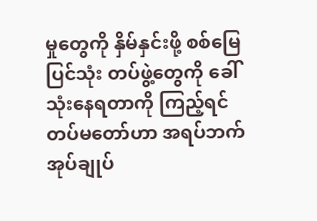မှုတွေကို နှိမ်နှင်းဖို့ စစ်မြေပြင်သုံး တပ်ဖွဲ့တွေကို ခေါ်သုံးနေရတာကို ကြည့်ရင် တပ်မတော်ဟာ အရပ်ဘက် အုပ်ချုပ်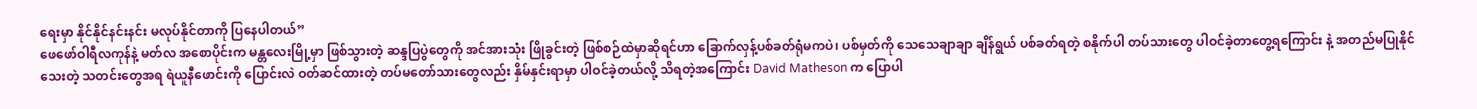ရေးမှာ နိုင်နိုင်နင်းနင်း မလုပ်နိုင်တာကို ပြနေပါတယ်”
ဖေဖော်ဝါရီလကုန်နဲ့ မတ်လ အစောပိုင်းက မန္တလေးမြို့မှာ ဖြစ်သွားတဲ့ ဆန္ဒပြပွဲတွေကို အင်အားသုံး ဖြိုခွင်းတဲ့ ဖြစ်စဉ်ထဲမှာဆိုရင်ဟာ ခြောက်လှန့်ပစ်ခတ်ရုံမကပဲ၊ ပစ်မှတ်ကို သေသေချာချာ ချိန်ရွယ် ပစ်ခတ်ရတဲ့ စနိုက်ပါ တပ်သားတွေ ပါဝင်ခဲ့တာတွေ့ရကြောင်း နဲ့ အတည်မပြုနိုင်သေးတဲ့ သတင်းတွေအရ ရဲယူနီဖောင်းကို ပြောင်းလဲ ဝတ်ဆင်ထားတဲ့ တပ်မတော်သားတွေလည်း နှိမ်နှင်းရာမှာ ပါဝင်ခဲ့တယ်လို့ သိရတဲ့အကြောင်း David Matheson က ပြောပါ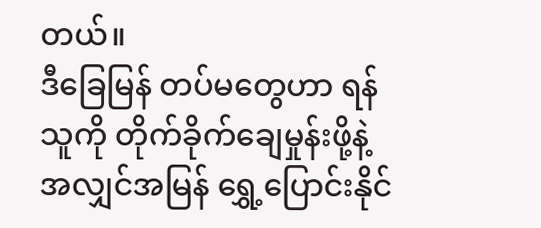တယ်။
ဒီခြေမြန် တပ်မတွေဟာ ရန်သူကို တိုက်ခိုက်ချေမှုန်းဖို့နဲ့ အလျှင်အမြန် ရွှေ့ပြောင်းနိုင်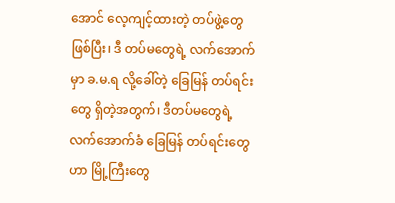အောင် လေ့ကျင့်ထားတဲ့ တပ်ဖွဲ့တွေဖြစ်ပြီး၊ ဒီ တပ်မတွေရဲ့ လက်အောက်မှာ ခ.မ.ရ လို့ခေါ်တဲ့ ခြေမြန် တပ်ရင်းတွေ ရှိတဲ့အတွက်၊ ဒီတပ်မတွေရဲ့ လက်အောက်ခံ ခြေမြန် တပ်ရင်းတွေဟာ မြို့ကြီးတွေ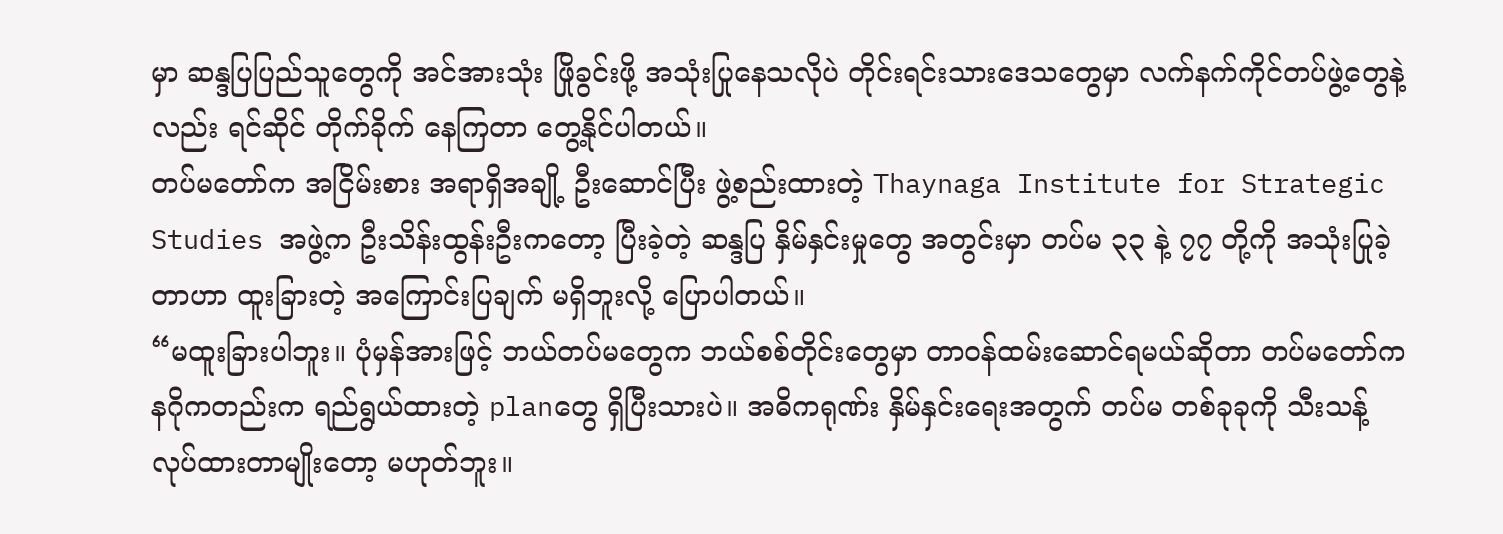မှာ ဆန္ဒပြပြည်သူတွေကို အင်အားသုံး ဖြိုခွင်းဖို့ အသုံးပြုနေသလိုပဲ တိုင်းရင်းသားဒေသတွေမှာ လက်နက်ကိုင်တပ်ဖွဲ့တွေနဲ့ လည်း ရင်ဆိုင် တိုက်ခိုက် နေကြတာ တွေ့နိုင်ပါတယ်။
တပ်မတော်က အငြိမ်းစား အရာရှိအချို့ ဦးဆောင်ပြီး ဖွဲ့စည်းထားတဲ့ Thaynaga Institute for Strategic Studies အဖွဲ့က ဦးသိန်းထွန်းဦးကတော့ ပြီးခဲ့တဲ့ ဆန္ဒပြ နှိမ်နှင်းမှုတွေ အတွင်းမှာ တပ်မ ၃၃ နဲ့ ၇၇ တို့ကို အသုံးပြုခဲ့တာဟာ ထူးခြားတဲ့ အကြောင်းပြချက် မရှိဘူးလို့ ပြောပါတယ်။
“မထူးခြားပါဘူး။ ပုံမှန်အားဖြင့် ဘယ်တပ်မတွေက ဘယ်စစ်တိုင်းတွေမှာ တာဝန်ထမ်းဆောင်ရမယ်ဆိုတာ တပ်မတော်က နဂိုကတည်းက ရည်ရွယ်ထားတဲ့ planတွေ ရှိပြီးသားပဲ။ အဓိကရုဏ်း နှိမ်နှင်းရေးအတွက် တပ်မ တစ်ခုခုကို သီးသန့် လုပ်ထားတာမျိုးတော့ မဟုတ်ဘူး။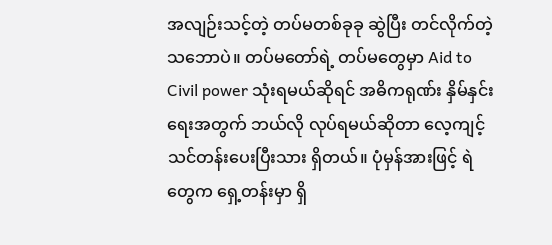အလျဉ်းသင့်တဲ့ တပ်မတစ်ခုခု ဆွဲပြီး တင်လိုက်တဲ့ သဘောပဲ။ တပ်မတော်ရဲ့ တပ်မတွေမှာ Aid to Civil power သုံးရမယ်ဆိုရင် အဓိကရုဏ်း နှိမ်နှင်းရေးအတွက် ဘယ်လို လုပ်ရမယ်ဆိုတာ လေ့ကျင့် သင်တန်းပေးပြီးသား ရှိတယ်။ ပုံမှန်အားဖြင့် ရဲတွေက ရှေ့တန်းမှာ ရှိ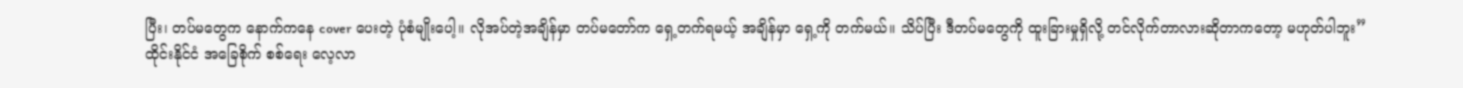ပြီး၊ တပ်မတွေက နောက်ကနေ cover ပေးတဲ့ ပုံစံမျိုးပေါ့။ လိုအပ်တဲ့အချိန်မှာ တပ်မတော်က ရှေ့တက်ရမယ့် အချိန်မှာ ရှေ့ကို တက်မယ်။ သိပ်ပြီး ဒီတပ်မတွေကို ထူးခြားမှုရှိလို့ တင်လိုက်တာလားဆိုတာကတော့ မဟုတ်ပါဘူး”
ထိုင်းနိုင်ငံ အခြေစိုက် စစ်ရေး လေ့လာ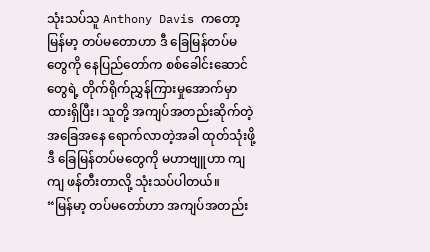သုံးသပ်သူ Anthony Davis ကတော့ မြန်မာ့ တပ်မတောဟာ ဒီ ခြေမြန်တပ်မတွေကို နေပြည်တော်က စစ်ခေါင်းဆောင်တွေရဲ့ တိုက်ရိုက်ညွှန်ကြားမှုအောက်မှာ ထားရှိပြီး၊ သူတို့ အကျပ်အတည်းဆိုက်တဲ့ အခြေအနေ ရောက်လာတဲ့အခါ ထုတ်သုံးဖို့ ဒီ ခြေမြန်တပ်မတွေကို မဟာဗျူဟာ ကျကျ ဖန်တီးတာလို့ သုံးသပ်ပါတယ်။
“မြန်မာ့ တပ်မတော်ဟာ အကျပ်အတည်း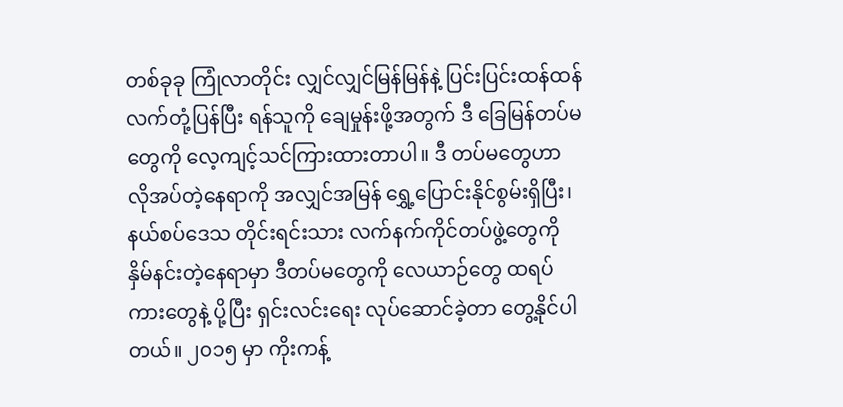တစ်ခုခု ကြုံလာတိုင်း လျှင်လျှင်မြန်မြန်နဲ့ ပြင်းပြင်းထန်ထန် လက်တုံ့ပြန်ပြီး ရန်သူကို ချေမှုန်းဖို့အတွက် ဒီ ခြေမြန်တပ်မတွေကို လေ့ကျင့်သင်ကြားထားတာပါ။ ဒီ တပ်မတွေဟာ လိုအပ်တဲ့နေရာကို အလျှင်အမြန် ရွှေ့ပြောင်းနိုင်စွမ်းရှိပြီး၊ နယ်စပ်ဒေသ တိုင်းရင်းသား လက်နက်ကိုင်တပ်ဖွဲ့တွေကို နှိမ်နင်းတဲ့နေရာမှာ ဒီတပ်မတွေကို လေယာဉ်တွေ ထရပ်ကားတွေနဲ့ ပို့ပြီး ရှင်းလင်းရေး လုပ်ဆောင်ခဲ့တာ တွေ့နိုင်ပါတယ်။ ၂၀၁၅ မှာ ကိုးကန့်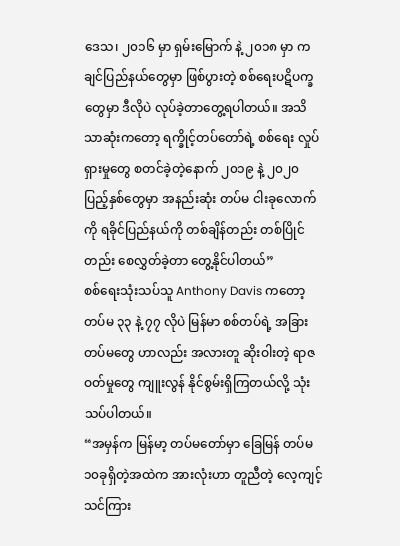ဒေသ၊ ၂၀၁၆ မှာ ရှမ်းမြောက် နဲ့ ၂၀၁၈ မှာ ကချင်ပြည်နယ်တွေမှာ ဖြစ်ပွားတဲ့ စစ်ရေးပဋိပက္ခတွေမှာ ဒီလိုပဲ လုပ်ခဲ့တာတွေ့ရပါတယ်။ အသိသာဆုံးကတော့ ရက္ခိုင့်တပ်တော်ရဲ့ စစ်ရေး လှုပ်ရှားမှုတွေ စတင်ခဲ့တဲ့နောက် ၂၀၁၉ နဲ့ ၂၀၂၀ ပြည့်နှစ်တွေမှာ အနည်းဆုံး တပ်မ ငါးခုလောက်ကို ရခိုင်ပြည်နယ်ကို တစ်ချိန်တည်း တစ်ပြိုင်တည်း စေလွှတ်ခဲ့တာ တွေ့နိုင်ပါတယ်”
စစ်ရေးသုံးသပ်သူ Anthony Davis ကတော့ တပ်မ ၃၃ နဲ့ ၇၇ လိုပဲ မြန်မာ စစ်တပ်ရဲ့ အခြား တပ်မတွေ ဟာလည်း အလားတူ ဆိုးဝါးတဲ့ ရာဇဝတ်မှုတွေ ကျူးလွန် နိုင်စွမ်းရှိကြတယ်လို့ သုံးသပ်ပါတယ်။
“အမှန်က မြန်မာ့ တပ်မတော်မှာ ခြေမြန် တပ်မ ၁၀ခုရှိတဲ့အထဲက အားလုံးဟာ တူညီတဲ့ လေ့ကျင့် သင်ကြား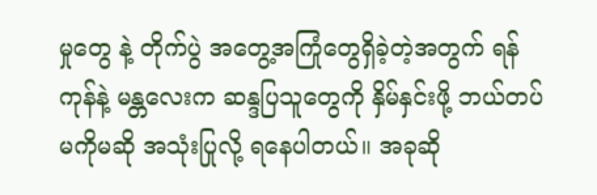မှုတွေ နဲ့ တိုက်ပွဲ အတွေ့အကြုံတွေရှိခဲ့တဲ့အတွက် ရန်ကုန်နဲ့ မန္တလေးက ဆန္ဒပြသူတွေကို နှိမ်နှင်းဖို့ ဘယ်တပ်မကိုမဆို အသုံးပြုလို့ ရနေပါတယ်။ အခုဆို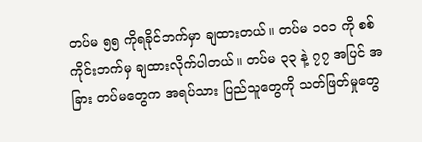တပ်မ ၅၅ ကိုရခိုင်ဘက်မှာ ချထားတယ်။ တပ်မ ၁၀၁ ကို စစ်ကိုင်းဘက်မှ ချထားလိုက်ပါတယ်။ တပ်မ ၃၃ နဲ့ ၇၇ အပြင် အခြား တပ်မတွေက အရပ်သား ပြည်သူတွေကို သတ်ဖြတ်မှုတွေ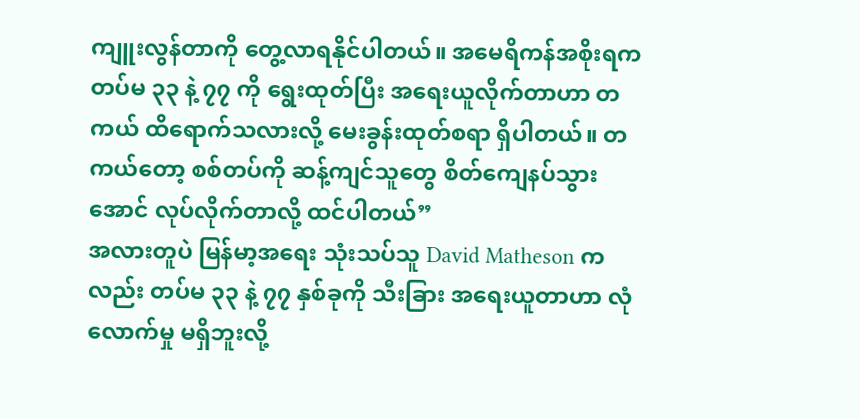ကျူးလွန်တာကို တွေ့လာရနိုင်ပါတယ်။ အမေရိကန်အစိုးရက တပ်မ ၃၃ နဲ့ ၇၇ ကို ရွေးထုတ်ပြီး အရေးယူလိုက်တာဟာ တကယ် ထိရောက်သလားလို့ မေးခွန်းထုတ်စရာ ရှိပါတယ်။ တကယ်တော့ စစ်တပ်ကို ဆန့်ကျင်သူတွေ စိတ်ကျေနပ်သွားအောင် လုပ်လိုက်တာလို့ ထင်ပါတယ်”
အလားတူပဲ မြန်မာ့အရေး သုံးသပ်သူ David Matheson ကလည်း တပ်မ ၃၃ နဲ့ ၇၇ နှစ်ခုကို သီးခြား အရေးယူတာဟာ လုံလောက်မှု မရှိဘူးလို့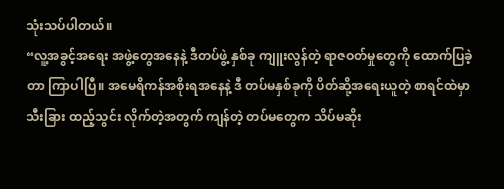သုံးသပ်ပါတယ်။
“လူ့အခွင့်အရေး အဖွဲ့တွေအနေနဲ့ ဒီတပ်ဖွဲ့ နှစ်ခု ကျူးလွန်တဲ့ ရာဇဝတ်မှုတွေကို ထောက်ပြခဲ့တာ ကြာပါပြီ။ အမေရိကန်အစိုးရအနေနဲ့ ဒီ တပ်မနှစ်ခုကို ပိတ်ဆို့အရေးယူတဲ့ စာရင်ထဲမှာ သီးခြား ထည့်သွင်း လိုက်တဲ့အတွက် ကျန်တဲ့ တပ်မတွေက သိပ်မဆိုး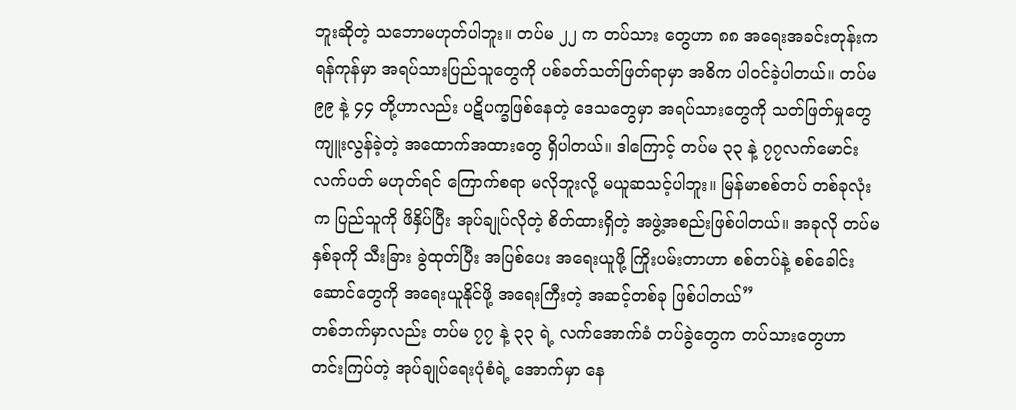ဘူးဆိုတဲ့ သဘောမဟုတ်ပါဘူး။ တပ်မ ၂၂ က တပ်သား တွေဟာ ၈၈ အရေးအခင်းတုန်းက ရန်ကုန်မှာ အရပ်သားပြည်သူတွေကို ပစ်ခတ်သတ်ဖြတ်ရာမှာ အဓိက ပါဝင်ခဲ့ပါတယ်။ တပ်မ ၉၉ နဲ့ ၄၄ တို့ဟာလည်း ပဋိပက္ခဖြစ်နေတဲ့ ဒေသတွေမှာ အရပ်သားတွေကို သတ်ဖြတ်မှုတွေ ကျူးလွန်ခဲ့တဲ့ အထောက်အထားတွေ ရှိပါတယ်။ ဒါကြောင့် တပ်မ ၃၃ နဲ့ ၇၇လက်မောင်း လက်ပတ် မဟုတ်ရင် ကြောက်စရာ မလိုဘူးလို့ မယူဆသင့်ပါဘူး။ မြန်မာစစ်တပ် တစ်ခုလုံးက ပြည်သူကို ဖိနှိပ်ပြီး အုပ်ချုပ်လိုတဲ့ စိတ်ထားရှိတဲ့ အဖွဲ့အစည်းဖြစ်ပါတယ်။ အခုလို တပ်မနှစ်ခုကို သီးခြား ခွဲထုတ်ပြီး အပြစ်ပေး အရေးယူဖို့ ကြိုးပမ်းတာဟာ စစ်တပ်နဲ့ စစ်ခေါင်းဆောင်တွေကို အရေးယူနိုင်ဖို့ အရေးကြီးတဲ့ အဆင့်တစ်ခု ဖြစ်ပါတယ်”
တစ်ဘက်မှာလည်း တပ်မ ၇၇ နဲ့ ၃၃ ရဲ့ လက်အောက်ခံ တပ်ခွဲတွေက တပ်သားတွေဟာ တင်းကြပ်တဲ့ အုပ်ချုပ်ရေးပုံစံရဲ့ အောက်မှာ နေ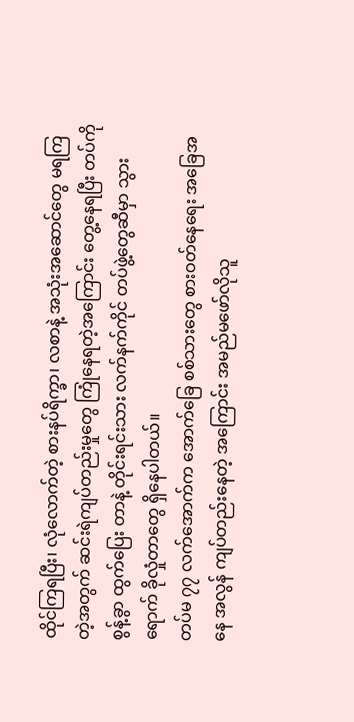ထိုင်ကြရပြီး၊ လုံလောက်တဲ့ စားနပ်ရိက္ခာ၊ လစာနဲ့ အသုံးအဆောင်တွေ မရကြတဲ့အတွက် ဆင်းရဲကျပ်တည်းမှုတွေ ကြုံနေရတဲ့အကြောင်း တွေ့နေရပြီး တပ်ကို စွန့်ခွာ ထွက်ပြေး တာနဲ့ တိုင်းရင်းသား လက်နက်ကိုင် တပ်ဖွဲ့တွေဆီမှာ သွားရောက် ခိုလှုံတာတွေ ရှိနေပါတယ်။
တပ်မ ၇၇ လက်အောက်က အောက်ခြေ စစ်သားတွေ စားဝတ်နေရေး အခြေအနေ အလွန် ကျပ်တည်းနေတဲ့ အကြောင်း အမည်မဖော်လိုသူ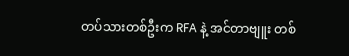တပ်သားတစ်ဦးက RFA နဲ့ အင်တာဗျူး တစ်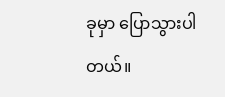ခုမှာ ပြောသွားပါတယ်။